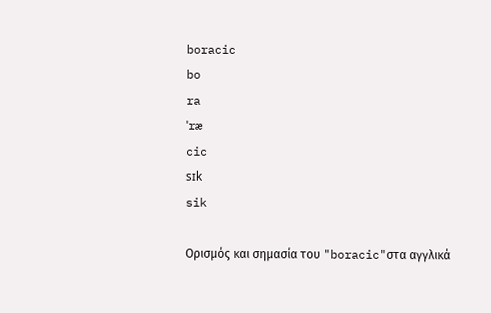boracic
bo
ra
ˈræ
cic
sɪk
sik

Ορισμός και σημασία του "boracic"στα αγγλικά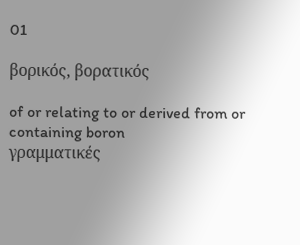01

βορικός, βορατικός

of or relating to or derived from or containing boron
γραμματικές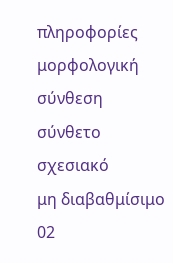πληροφορίες
μορφολογική σύνθεση
σύνθετο
σχεσιακό
μη διαβαθμίσιμο
02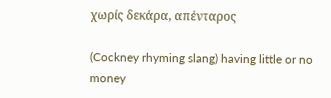χωρίς δεκάρα, απένταρος

(Cockney rhyming slang) having little or no money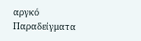αργκό
Παραδείγματα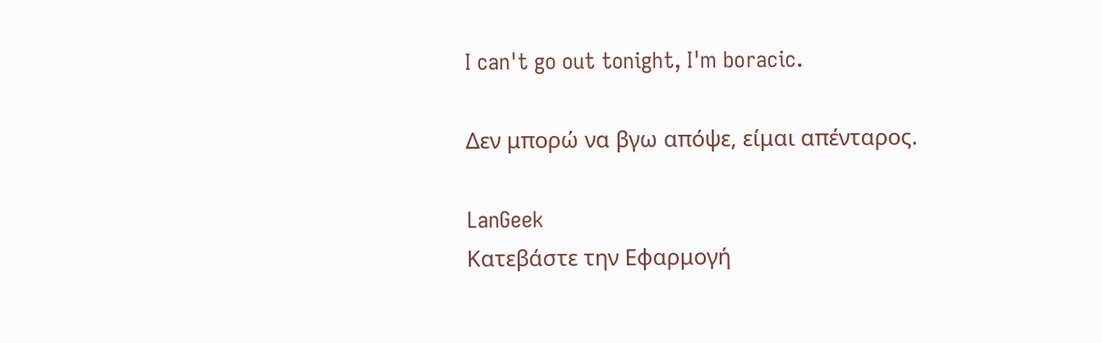I can't go out tonight, I'm boracic.

Δεν μπορώ να βγω απόψε, είμαι απένταρος.

LanGeek
Κατεβάστε την Εφαρμογή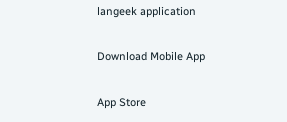langeek application

Download Mobile App

App Store